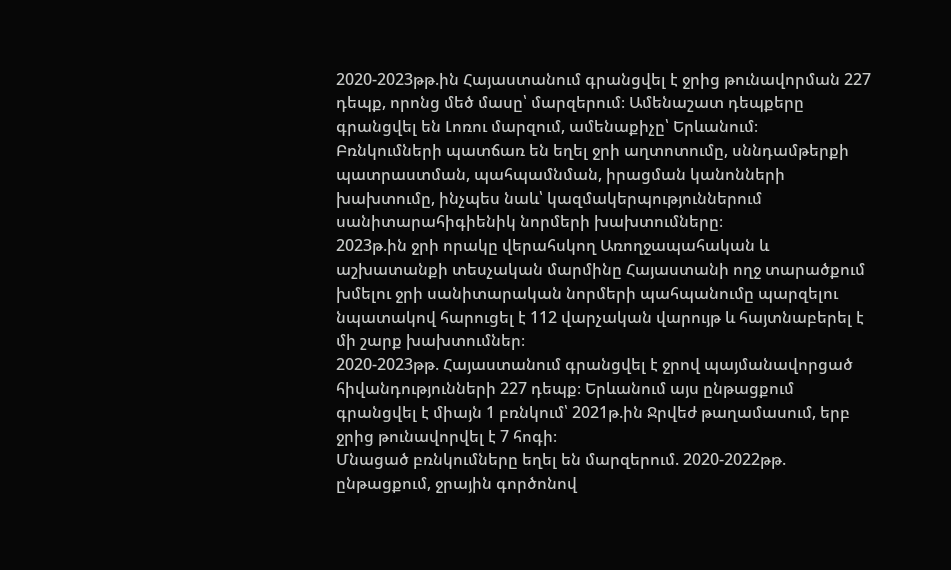2020-2023թթ.ին Հայաստանում գրանցվել է ջրից թունավորման 227 դեպք, որոնց մեծ մասը՝ մարզերում։ Ամենաշատ դեպքերը գրանցվել են Լոռու մարզում, ամենաքիչը՝ Երևանում։
Բռնկումների պատճառ են եղել ջրի աղտոտումը, սննդամթերքի պատրաստման, պահպամնման, իրացման կանոնների խախտումը, ինչպես նաև՝ կազմակերպություններում սանիտարահիգիենիկ նորմերի խախտումները։
2023թ.ին ջրի որակը վերահսկող Առողջապահական և աշխատանքի տեսչական մարմինը Հայաստանի ողջ տարածքում խմելու ջրի սանիտարական նորմերի պահպանումը պարզելու նպատակով հարուցել է 112 վարչական վարույթ և հայտնաբերել է մի շարք խախտումներ։
2020-2023թթ. Հայաստանում գրանցվել է ջրով պայմանավորցած հիվանդությունների 227 դեպք։ Երևանում այս ընթացքում գրանցվել է միայն 1 բռնկում՝ 2021թ.ին Ջրվեժ թաղամասում, երբ ջրից թունավորվել է 7 հոգի։
Մնացած բռնկումները եղել են մարզերում. 2020-2022թթ. ընթացքում, ջրային գործոնով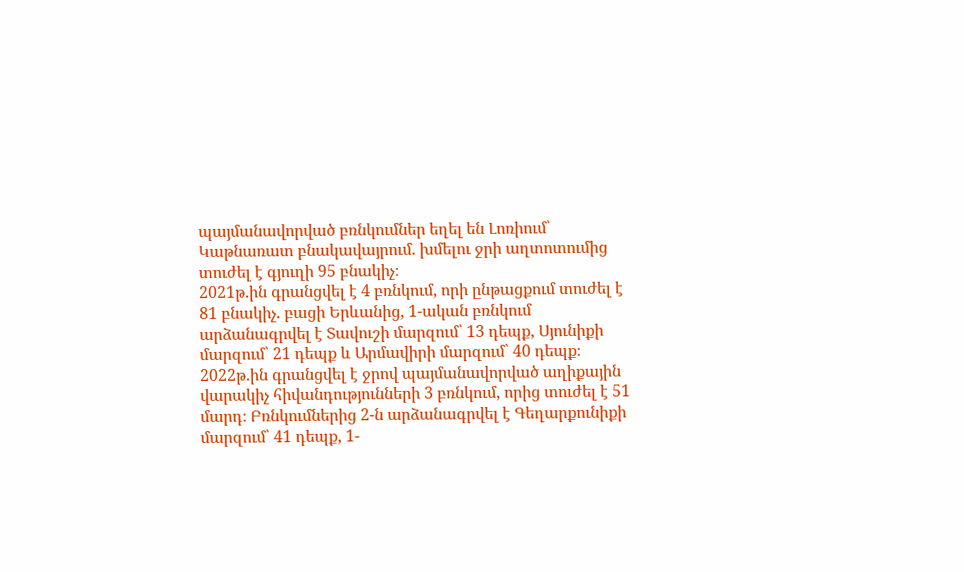պայմանավորված բռնկումներ եղել են Լոռիում՝ Կաթնառատ բնակավայրում. խմելու ջրի աղտոտումից տուժել է գյուղի 95 բնակիչ։
2021թ.ին գրանցվել է 4 բռնկում, որի ընթացքում տուժել է 81 բնակիչ. բացի Երևանից, 1-ական բռնկում արձանագրվել է Տավուշի մարզում՝ 13 դեպք, Սյունիքի մարզում՝ 21 դեպք և Արմավիրի մարզում՝ 40 դեպք։
2022թ.ին գրանցվել է ջրով պայմանավորված աղիքային վարակիչ հիվանդությունների 3 բռնկում, որից տուժել է 51 մարդ։ Բռնկումներից 2-ն արձանագրվել է Գեղարքունիքի մարզում՝ 41 դեպք, 1-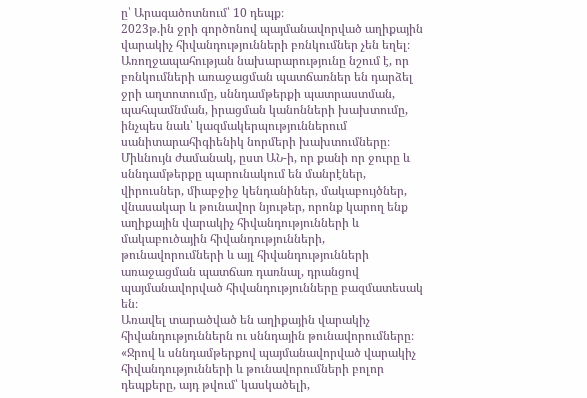ը՝ Արագածոտնում՝ 10 դեպք։
2023թ.ին ջրի գործոնով պայմանավորված աղիքային վարակիչ հիվանդությունների բռնկումներ չեն եղել։
Առողջապահության նախարարությունը նշում է, որ բռնկումների առաջացման պատճառներ են դարձել ջրի աղտոտումը, սննդամթերքի պատրաստման, պահպամնման, իրացման կանոնների խախտումը, ինչպես նաև՝ կազմակերպություններում սանիտարահիգիենիկ նորմերի խախտումները։
Միևնույն ժամանակ, ըստ ԱՆ-ի, որ քանի որ ջուրը և սննդամթերքը պարունակում են մանրէներ, վիրուսներ, միաբջիջ կենդանիներ, մակաբույծներ, վնասակար և թունավոր նյութեր, որոնք կարող ենք աղիքային վարակիչ հիվանդությունների և մակաբուծային հիվանդությունների, թունավորումների և այլ հիվանդությունների առաջացման պատճառ դառնալ, դրանցով պայմանավորված հիվանդությունները բազմատեսակ են։
Առավել տարածված են աղիքային վարակիչ հիվանդություններն ու սննդային թունավորումները։
«Ջրով և սննդամթերքով պայմանավորված վարակիչ հիվանդությունների և թունավորումների բոլոր դեպքերը, այդ թվում՝ կասկածելի,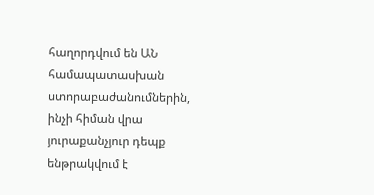հաղորդվում են ԱՆ համապատասխան ստորաբաժանումներին, ինչի հիման վրա յուրաքանչյուր դեպք ենթրակվում է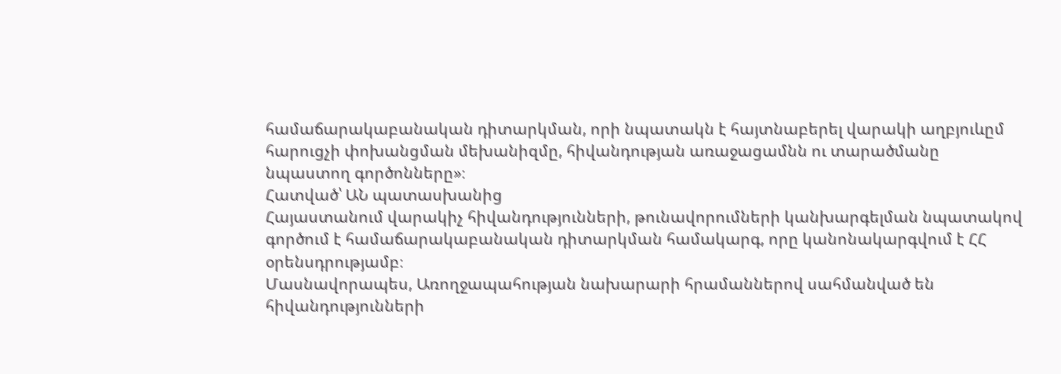համաճարակաբանական դիտարկման, որի նպատակն է հայտնաբերել վարակի աղբյուևըմ հարուցչի փոխանցման մեխանիզմը, հիվանդության առաջացամնն ու տարածմանը նպաստող գործոնները»։
Հատված՝ ԱՆ պատասխանից
Հայաստանում վարակիչ հիվանդությունների, թունավորումների կանխարգելման նպատակով գործում է համաճարակաբանական դիտարկման համակարգ, որը կանոնակարգվում է ՀՀ օրենսդրությամբ։
Մասնավորապես, Առողջապահության նախարարի հրամաններով սահմանված են հիվանդությունների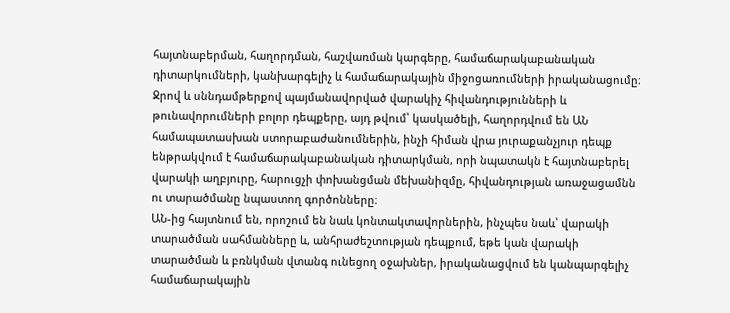հայտնաբերման, հաղորդման, հաշվառման կարգերը, համաճարակաբանական դիտարկումների, կանխարգելիչ և համաճարակային միջոցառումների իրականացումը։
Ջրով և սննդամթերքով պայմանավորված վարակիչ հիվանդությունների և թունավորումների բոլոր դեպքերը, այդ թվում՝ կասկածելի, հաղորդվում են ԱՆ համապատասխան ստորաբաժանումներին, ինչի հիման վրա յուրաքանչյուր դեպք ենթրակվում է համաճարակաբանական դիտարկման, որի նպատակն է հայտնաբերել վարակի աղբյուրը, հարուցչի փոխանցման մեխանիզմը, հիվանդության առաջացամնն ու տարածմանը նպաստող գործոնները։
ԱՆ-ից հայտնում են, որոշում են նաև կոնտակտավորներին, ինչպես նաև՝ վարակի տարածման սահմանները և, անհրաժեշտության դեպքում, եթե կան վարակի տարածման և բռնկման վտանգ ունեցող օջախներ, իրականացվում են կանպարգելիչ համաճարակային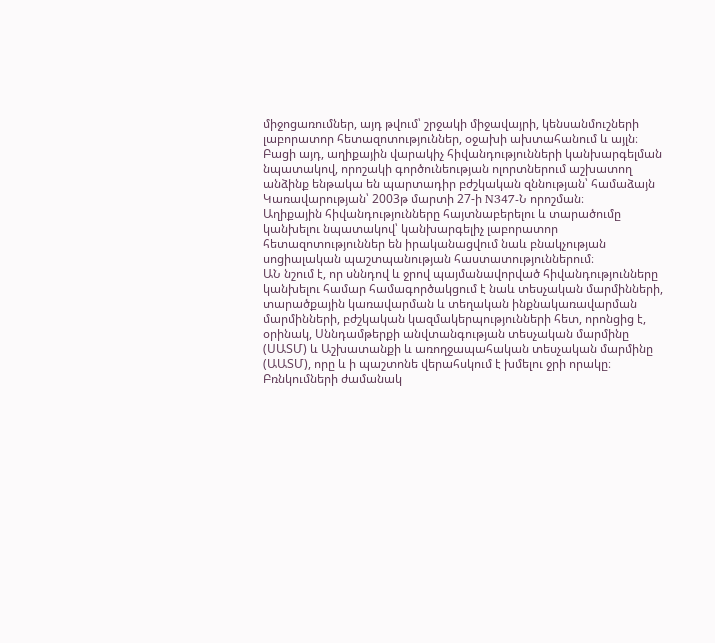միջոցառումներ, այդ թվում՝ շրջակի միջավայրի, կենսանմուշների լաբորատոր հետազոտություններ, օջախի ախտահանում և այլն։
Բացի այդ, աղիքային վարակիչ հիվանդությունների կանխարգելման նպատակով, որոշակի գործունեության ոլորտներում աշխատող անձինք ենթակա են պարտադիր բժշկական զննության՝ համաձայն Կառավարության՝ 2003թ մարտի 27-ի N347-Ն որոշման։
Աղիքային հիվանդությունները հայտնաբերելու և տարածումը կանխելու նպատակով՝ կանխարգելիչ լաբորատոր հետազոտություններ են իրականացվում նաև բնակչության սոցիալական պաշտպանության հաստատություններում։
ԱՆ նշում է, որ սննդով և ջրով պայմանավորված հիվանդությունները կանխելու համար համագործակցում է նաև տեսչական մարմինների, տարածքային կառավարման և տեղական ինքնակառավարման մարմինների, բժշկական կազմակերպությունների հետ, որոնցից է, օրինակ, Սննդամթերքի անվտանգության տեսչական մարմինը (ՍԱՏՄ) և Աշխատանքի և առողջապահական տեսչական մարմինը (ԱԱՏՄ), որը և ի պաշտոնե վերահսկում է խմելու ջրի որակը։
Բռնկումների ժամանակ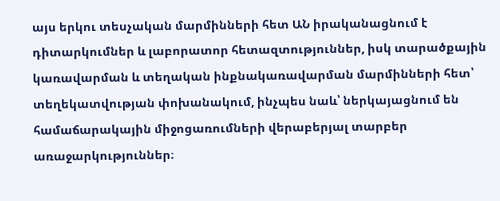այս երկու տեսչական մարմինների հետ ԱՆ իրականացնում է դիտարկումներ և լաբորատոր հետազտություններ, իսկ տարածքային կառավարման և տեղական ինքնակառավարման մարմինների հետ՝ տեղեկատվության փոխանակում, ինչպես նաև՝ ներկայացնում են համաճարակային միջոցառումների վերաբերյալ տարբեր առաջարկություններ։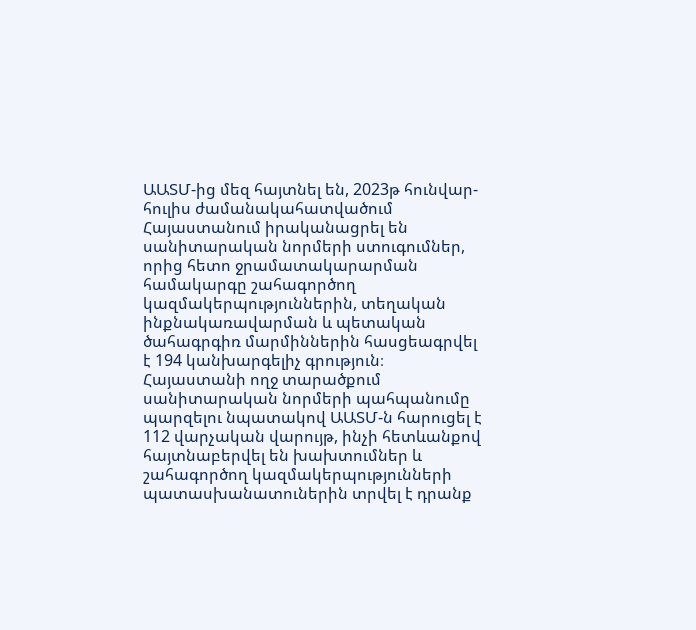ԱԱՏՄ-ից մեզ հայտնել են, 2023թ հունվար-հուլիս ժամանակահատվածում Հայաստանում իրականացրել են սանիտարական նորմերի ստուգումներ, որից հետո ջրամատակարարման համակարգը շահագործող կազմակերպություններին, տեղական ինքնակառավարման և պետական ծահագրգիռ մարմիններին հասցեագրվել է 194 կանխարգելիչ գրություն։
Հայաստանի ողջ տարածքում սանիտարական նորմերի պահպանումը պարզելու նպատակով ԱԱՏՄ-ն հարուցել է 112 վարչական վարույթ, ինչի հետևանքով հայտնաբերվել են խախտումներ և շահագործող կազմակերպությունների պատասխանատուներին տրվել է դրանք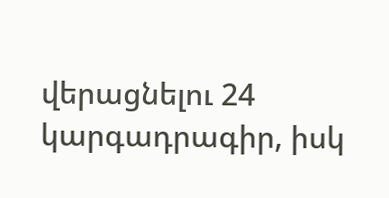վերացնելու 24 կարգադրագիր, իսկ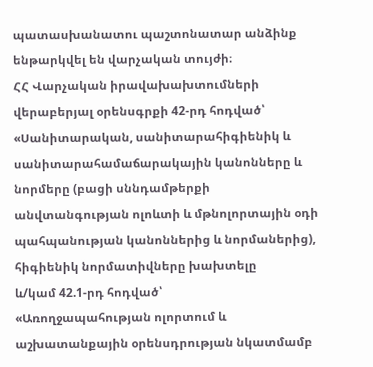պատասխանատու պաշտոնատար անձինք ենթարկվել են վարչական տույժի։
ՀՀ Վարչական իրավախախտումների վերաբերյալ օրենսգրքի 42-րդ հոդված՝
«Սանիտարական, սանիտարահիգիենիկ և սանիտարահամաճարակային կանոնները և նորմերը (բացի սննդամթերքի անվտանգության ոլոևտի և մթնոլորտային օդի պահպանության կանոններից և նորմաներից), հիգիենիկ նորմատիվները խախտելը
և/կամ 42.1-րդ հոդված՝
«Առողջապահության ոլորտում և աշխատանքային օրենսդրության նկատմամբ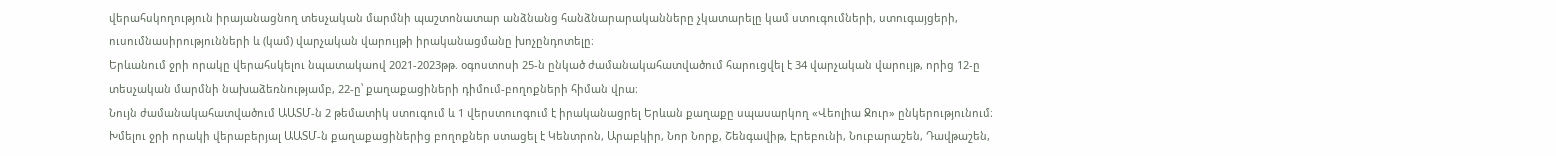վերահսկողություն իրայանացնող տեսչական մարմնի պաշտոնատար անձնանց հանձնարարականները չկատարելը կամ ստուգումների, ստուգայցերի, ուսումնասիրությունների և (կամ) վարչական վարույթի իրականացմանը խոչընդոտելը։
Երևանում ջրի որակը վերահսկելու նպատակաով 2021-2023թթ. օգոստոսի 25-ն ընկած ժամանակահատվածում հարուցվել է 34 վարչական վարույթ, որից 12-ը տեսչական մարմնի նախաձեռնությամբ, 22-ը՝ քաղաքացիների դիմում-բողոքների հիման վրա։
Նույն ժամանակահատվածում ԱԱՏՄ-ն 2 թեմատիկ ստուգում և 1 վերստուոգում է իրականացրել Երևան քաղաքը սպասարկող «Վեոլիա Ջուր» ընկերությունում։
Խմելու ջրի որակի վերաբերյալ ԱԱՏՄ-ն քաղաքացիներից բողոքներ ստացել է Կենտրոն, Արաբկիր, Նոր Նորք, Շենգավիթ, Էրեբունի, Նուբարաշեն, Դավթաշեն,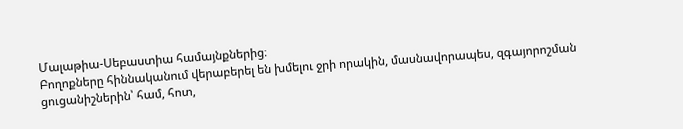Մալաթիա-Սեբաստիա համայնքներից։
Բողոքները հիննականում վերաբերել են խմելու ջրի որակին, մասնավորապես, զգայորոշման ցուցանիշներին՝ համ, հոտ,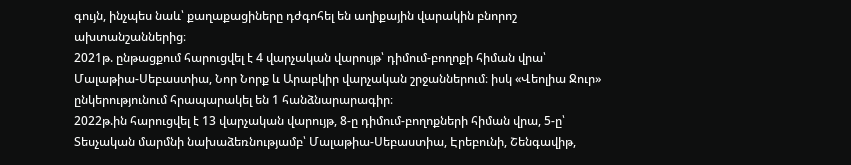գույն, ինչպես նաև՝ քաղաքացիները դժգոհել են աղիքային վարակին բնորոշ ախտանշաններից։
2021թ. ընթացքում հարուցվել է 4 վարչական վարույթ՝ դիմում-բողոքի հիման վրա՝ Մալաթիա-Սեբաստիա, Նոր Նորք և Արաբկիր վարչական շրջաններում։ իսկ «Վեոլիա Ջուր» ընկերությունում հրապարակել են 1 հանձնարարագիր։
2022թ.ին հարուցվել է 13 վարչական վարույթ, 8-ը դիմում-բողոքների հիման վրա, 5-ը՝ Տեսչական մարմնի նախաձեռնությամբ՝ Մալաթիա-Սեբաստիա, Էրեբունի, Շենգավիթ,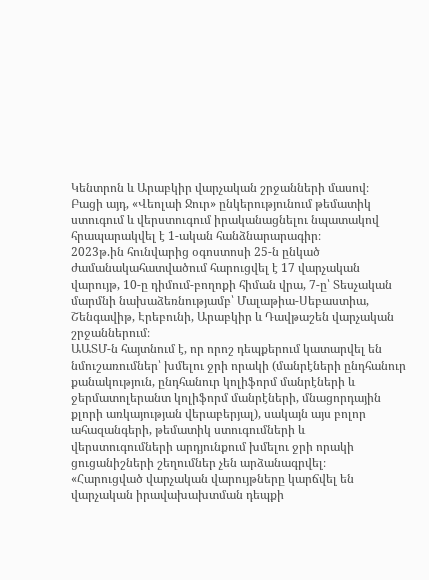Կենտրոն և Արաբկիր վարչական շրջանների մասով։
Բացի այդ, «Վեոլաի Ջուր» ընկերությունում թեմատիկ ստուգում և վերստուգում իրականացնելու նպատակով հրապարակվել է 1-ական հանձնարարագիր։
2023թ.ին հունվարից օգոստոսի 25-ն ընկած ժամանակահատվածում հարուցվել է 17 վարչական վարույթ, 10-ը դիմում-բողոքի հիման վրա, 7-ը՝ Տեսչական մարմնի նախաձեռնությամբ՝ Մալաթիա-Սեբաստիա, Շենգավիթ, Էրեբունի, Արաբկիր և Դավթաշեն վարչական շրջաններում։
ԱԱՏՄ-ն հայտնում է, որ որոշ դեպքերում կատարվել են նմուշառումներ՝ խմելու ջրի որակի (մանրէների ընդհանուր քանակություն, ընդհանուր կոլիֆորմ մանրէների և ջերմատոլերանտ կոլիֆորմ մանրէների, մնացորդային քլորի առկայության վերաբերյալ), սակայն այս բոլոր ահազանգերի, թեմատիկ ստուգումների և վերստուգումների արդյունքում խմելու ջրի որակի ցուցանիշների շեղումներ չեն արձանագրվել։
«Հարուցված վարչական վարույթները կարճվել են վարչական իրավախախտման դեպքի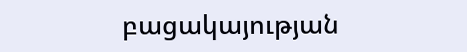բացակայության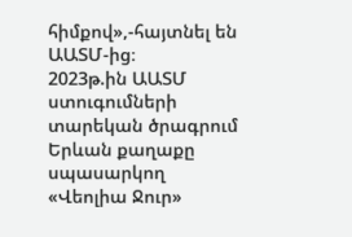հիմքով»,-հայտնել են ԱԱՏՄ-ից։
2023թ.ին ԱԱՏՄ ստուգումների տարեկան ծրագրում Երևան քաղաքը սպասարկող «Վեոլիա Ջուր»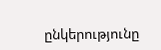ընկերությունը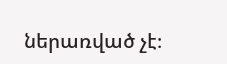ներառված չէ։